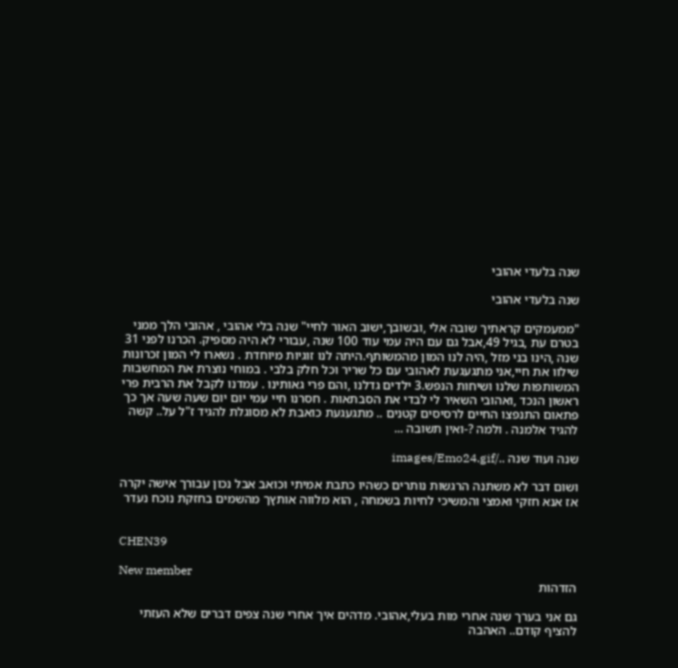שנה בלעדי אהובי

שנה בלעדי אהובי

"ממעמקים קראתיך שובה אלי ,ובשובך,ישוב האור לחיי" שנה בלי אהובי , אהובי הלך ממני בטרם עת ,בגיל 49,אבל גם עם היה עמי עוד 100 שנה ,עבורי לא היה מספיק. הכרנו לפני 31 שנה ,הינו בני מזל ,היה לנו המון מהמשותף.היתה לנו זוגיות מיוחדת . נשארו לי המון זכרונות שילוו את חיי,אני מתגעגעת לאהובי עם כל שריר וכל חלק בלבי . במוחי נוצרת את המחשבות המשותפות שלנו ושיחות הנפש.3 ילדים גדלנו ,והם פרי גאותינו . עמדנו לקבל את הרבית פרי ראשון הנכד ,ואהובי השאיר לי לבדי את הסבתאות . חסרנו חיי עמי יום יום שעה שעה אך כך פתאום התנפצו החיים לרסיסים קטנים .. מתגעגעת כואבת לא מסוגלת להגיד ז"ל על.. קשה להגיד אלמנה . ולמה ?-ואין תשובה ...

שנה ועוד שנה ../images/Emo24.gif

ושום דבר לא משתנה הרגשות נותרים כשהיו כתבת אמיתי וכואב אבל נכון עבורך אישה יקרה אז אנא חזקי ואמצי והמשיכי לחיות בשמחה , הוא מלווה אותץך מהשמים בחזקת נוכח נעדר


CHEN39

New member
הזדהות

גם אני בערך שנה אחרי מות בעלי,אהובי. מדהים איך אחרי שנה צפים דברים שלא העזתי להציף קודם.. האהבה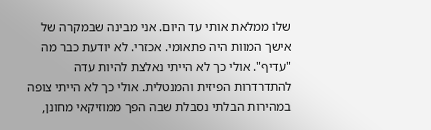שלו ממלאת אותי עד היום. אני מבינה שבמקרה של אישך המוות היה פתאומי. אכזרי. לא יודעת כבר מה "עדיף". אולי כך לא הייתי נאלצת להיות עדה להתדרדרות הפיזית והמנטלית. אולי כך לא הייתי צופה במהירות הבלתי נסבלת שבה הפך ממוזיקאי מחונן,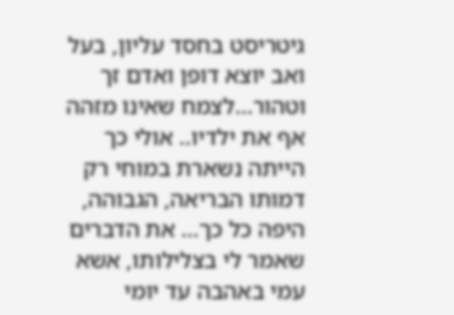גיטריסט בחסד עליון, בעל ואב יוצא דופן ואדם זך וטהור...לצמח שאינו מזהה אף את ילדיו.. אולי כך הייתה נשארת במוחי רק דמותו הבריאה, הגבוהה, היפה כל כך... את הדברים שאמר לי בצלילותו, אשא עמי באהבה עד יומי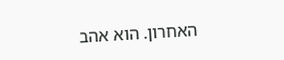האחרון. הוא אהב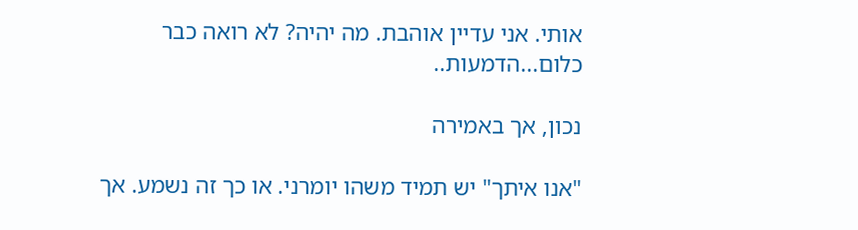אותי. אני עדיין אוהבת. מה יהיה? לא רואה כבר כלום...הדמעות..

נכון, אך באמירה

"אנו איתך" יש תמיד משהו יומרני. או כך זה נשמע. אך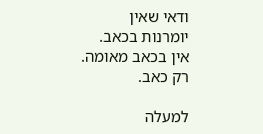ודאי שאין יומרנות בכאב. אין בכאב מאומה. רק כאב.

למעלה